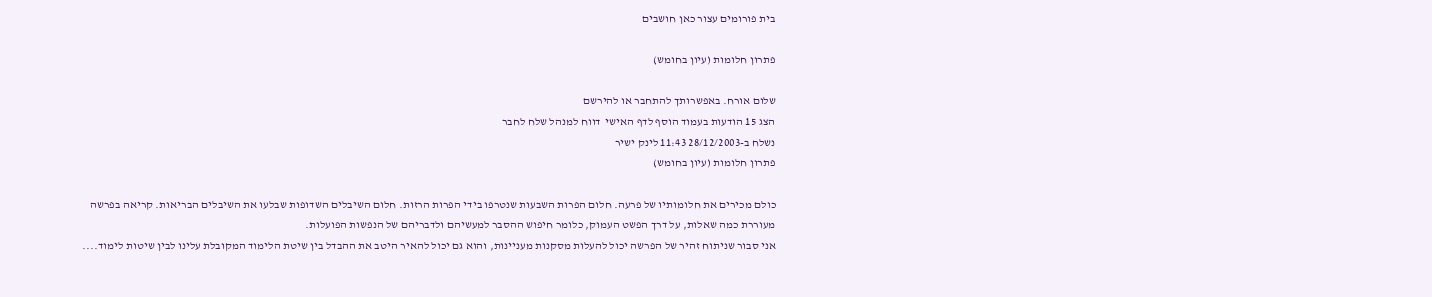בית פורומים עצור כאן חושבים

פתרון חלומות (עיון בחומש)

שלום אורח. באפשרותך להתחבר או להירשם
הצג 15 הודעות בעמוד הוסף לדף האישי  דווח למנהל שלח לחבר
נשלח ב-28/12/2003 11:43 לינק ישיר
פתרון חלומות (עיון בחומש)

כולם מכירים את חלומותיו של פרעה. חלום הפרות השבעות שנטרפו בידי הפרות הרזות. חלום השיבלים השדופות שבלעו את השיבלים הבריאות. קריאה בפרשה מעוררת כמה שאלות, על דרך הפשט העמוק, כלומר חיפוש ההסבר למעשיהם ולדבריהם של הנפשות הפועלות.
אני סבור שניתוח זהיר של הפרשה יכול להעלות מסקנות מעניינות, והוא גם יכול להאיר היטב את ההבדל בין שיטת הלימוד המקובלת עלינו לבין שיטות לימוד....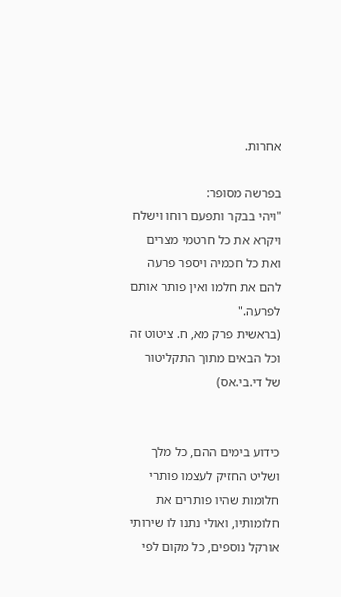אחרות.

בפרשה מסופר:
"ויהי בבקר ותפעם רוחו וישלח ויקרא את כל חרטמי מצרים ואת כל חכמיה ויספר פרעה להם את חלמו ואין פותר אותם לפרעה."
(בראשית פרק מא, ח. ציטוט זה וכל הבאים מתוך התקליטור של די.בי.אס)


כידוע בימים ההם, כל מלך ושליט החזיק לעצמו פותרי חלומות שהיו פותרים את חלומותיו, ואולי נתנו לו שירותי אורקל נוספים, כל מקום לפי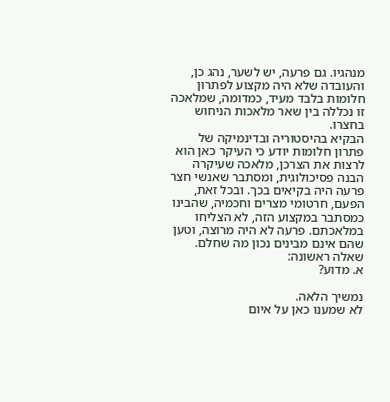מנהגיו. גם פרעה, יש לשער, נהג כן, והעובדה שלא היה מקצוע לפתרון חלומות בלבד מעיד, כמדומה, שמלאכה זו נכללה בין שאר מלאכות הניחוש בחצרו.
הבקיא בהיסטוריה ובדינמיקה של פתרון חלומות יודע כי העיקר כאן הוא לרצות את הצרכן, מלאכה שעיקרה הבנה פסיכולוגית, ומסתבר שאנשי חצר פרעה היה בקיאים בכך. ובכל זאת, הפעם, חרטומי מצרים וחכמיה, שהבינו כמסתבר במקצוע הזה, לא הצליחו במלאכתם. פרעה לא היה מרוצה, וטען שהם אינם מבינים נכון מה שחלם.
שאלה ראשונה:
א. מדוע?

נמשיך הלאה.
לא שמענו כאן על איום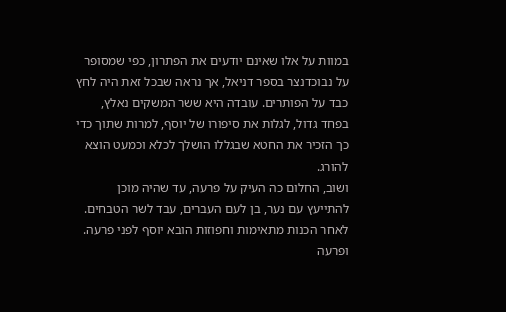במוות על אלו שאינם יודעים את הפתרון, כפי שמסופר על נבוכדנצר בספר דניאל, אך נראה שבכל זאת היה לחץ כבד על הפותרים. עובדה היא ששר המשקים נאלץ, בפחד גדול, לגלות את סיפורו של יוסף, למרות שתוך כדי כך הזכיר את החטא שבגללו הושלך לכלא וכמעט הוצא להורג.
ושוב, החלום כה העיק על פרעה, עד שהיה מוכן להתייעץ עם נער, בן לעם העברים, עבד לשר הטבחים. לאחר הכנות מתאימות וחפוזות הובא יוסף לפני פרעה. ופרעה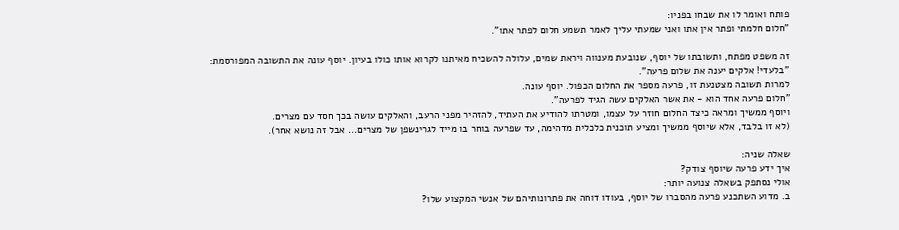פותח ואומר לו את שבחו בפניו:
"חלום חלמתי ופתר אין אתו ואני שמעתי עליך לאמר תשמע חלום לפתר אתו".

זה משפט מפתח, ותשובתו של יוסף, שנובעת מענווה ויראת שמים, עלולה להשכיח מאיתנו לקרוא אותו כולו בעיון. יוסף עונה את התשובה המפורסמת:
"בלעדי! אלקים יענה את שלום פרעה".
למרות תשובה מצטנעת זו, פרעה מספר את החלום הכפול. יוסף עונה.
"חלום פרעה אחד הוא - את אשר האלקים עשה הגיד לפרעה".
ויוסף ממשיך ומראה כיצד החלום חוזר על עצמו, ומטרתו להודיע את העתיד, להזהיר מפני הרעב, והאלקים עושה בכך חסד עם מצרים.
(לא זו בלבד, אלא שיוסף ממשיך ומציע תוכנית כלכלית מדהימה, עד שפרעה בוחר בו מייד לגרינשפן של מצרים... אבל זה נושא אחר).

שאלה שניה:
איך ידע פרעה שיוסף צודק?
אולי נסתפק בשאלה צנועה יותר:
ב. מדוע השתכנע פרעה מהסברו של יוסף, בעודו דוחה את פתרונותיהם של אנשי המקצוע שלו?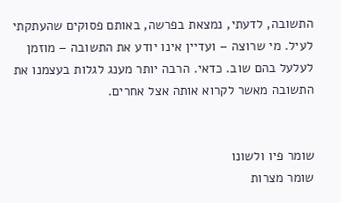התשובה, לדעתי, נמצאת בפרשה, באותם פסוקים שהעתקתי לעיל. מי שרוצה – ועדיין אינו יודע את התשובה – מוזמן לעלעל בהם שוב. כדאי. הרבה יותר מענג לגלות בעצמנו את התשובה מאשר לקרוא אותה אצל אחרים.


שומר פיו ולשונו
שומר מצרות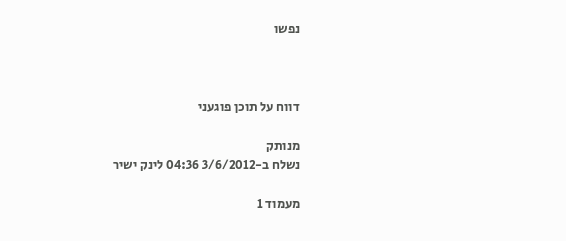נפשו



דווח על תוכן פוגעני

מנותק
נשלח ב-3/6/2012 04:36 לינק ישיר

מעמוד 1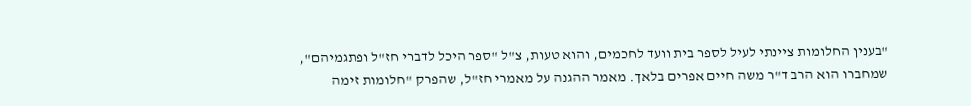"בענין החלומות ציינתי לעיל לספר בית וועד לחכמים, והוא טעות, צ"ל "ספר היכל לדברי חז"ל ופתגמיהם", שמחברו הוא הרב ד"ר משה חיים אפרים בלאך. מאמר ההגנה על מאמרי חז"ל, שהפרק "חלומות זימה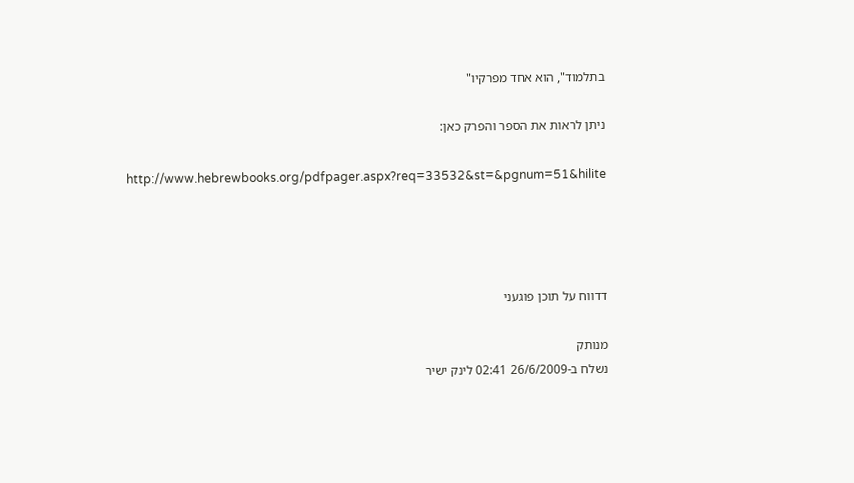בתלמוד", הוא אחד מפרקיו"

ניתן לראות את הספר והפרק כאן:

http://www.hebrewbooks.org/pdfpager.aspx?req=33532&st=&pgnum=51&hilite




דדווח על תוכן פוגעני

מנותק
נשלח ב-26/6/2009 02:41 לינק ישיר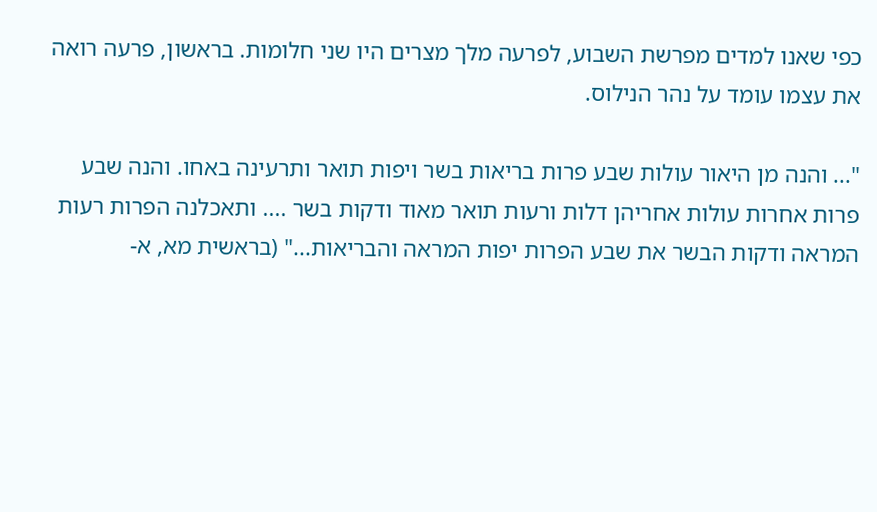כפי שאנו למדים מפרשת השבוע, לפרעה מלך מצרים היו שני חלומות. בראשון, פרעה רואה את עצמו עומד על נהר הנילוס.

"... והנה מן היאור עולות שבע פרות בריאות בשר ויפות תואר ותרעינה באחו. והנה שבע פרות אחרות עולות אחריהן דלות ורעות תואר מאוד ודקות בשר .... ותאכלנה הפרות רעות המראה ודקות הבשר את שבע הפרות יפות המראה והבריאות..." (בראשית מא, א-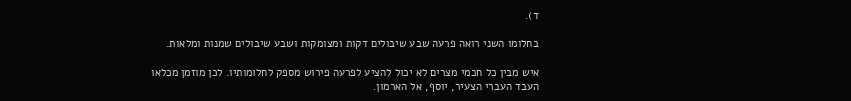ד).

בחלומו השני רואה פרעה שבע שיבולים דקות ומצומקות ושבע שיבולים שמנות ומלאות.

איש מבין כל חכמי מצרים לא יכול להציע לפרעה פירוש מספק לחלומותיו. לכן מוזמן מכלאו העבד העברי הצעיר, יוסף, אל הארמון.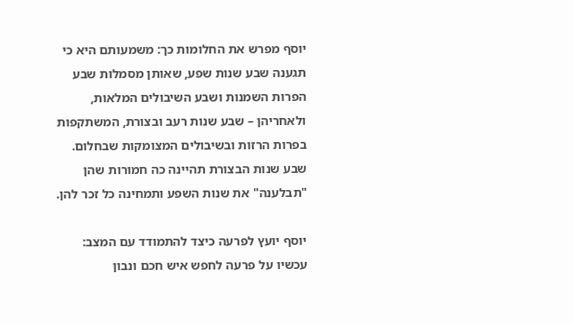יוסף מפרש את החלומות כך: משמעותם היא כי תגענה שבע שנות שפע, שאותן מסמלות שבע הפרות השמנות ושבע השיבולים המלאות, ולאחריהן – שבע שנות רעב ובצורת, המשתקפות בפרות הרזות ובשיבולים המצומקות שבחלום. שבע שנות הבצורת תהיינה כה חמורות שהן "תבלענה" את שנות השפע ותמחינה כל זכר להן.

יוסף יועץ לפרעה כיצד להתמודד עם המצב: עכשיו על פרעה לחפש איש חכם ונבון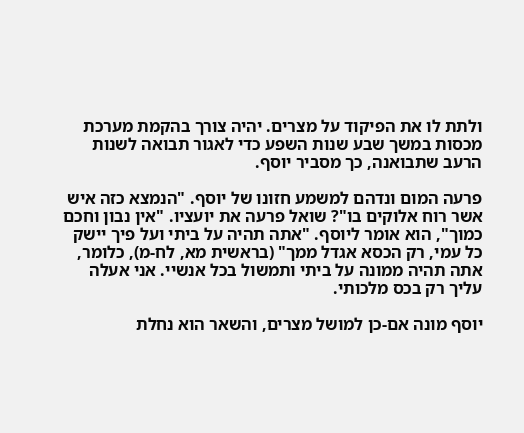ולתת לו את הפיקוד על מצרים. יהיה צורך בהקמת מערכת מכסות במשך שבע שנות השפע כדי לאגור תבואה לשנות הרעב שתבואנה, כך מסביר יוסף.

פרעה המום ונדהם למשמע חזונו של יוסף. "הנמצא כזה איש אשר רוח אלוקים בו"? שואל פרעה את יועציו. "אין נבון וחכם כמוך", הוא אומר ליוסף. "אתה תהיה על ביתי ועל פיך יישק כל עמי, רק הכסא אגדל ממך" (בראשית מא, לח-מ), כלומר, אתה תהיה ממונה על ביתי ותמשול בכל אנשיי. אני אעלה עליך רק בכס מלכותי.

יוסף מונה אם-כן למושל מצרים, והשאר הוא נחלת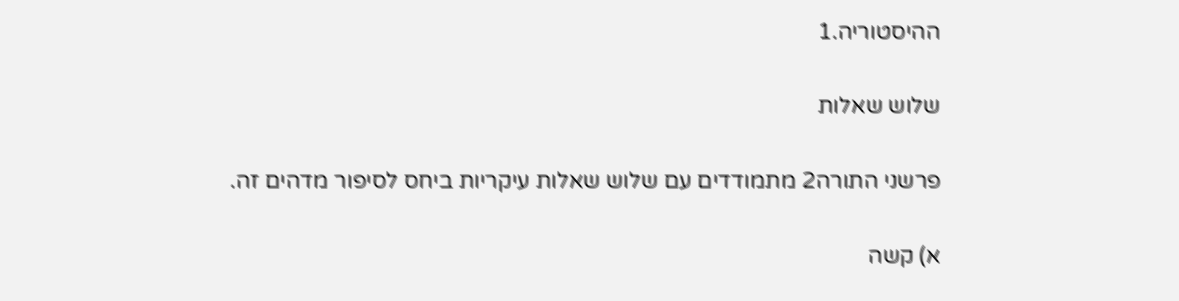ההיסטוריה.1

שלוש שאלות

פרשני התורה2 מתמודדים עם שלוש שאלות עיקריות ביחס לסיפור מדהים זה.

א) קשה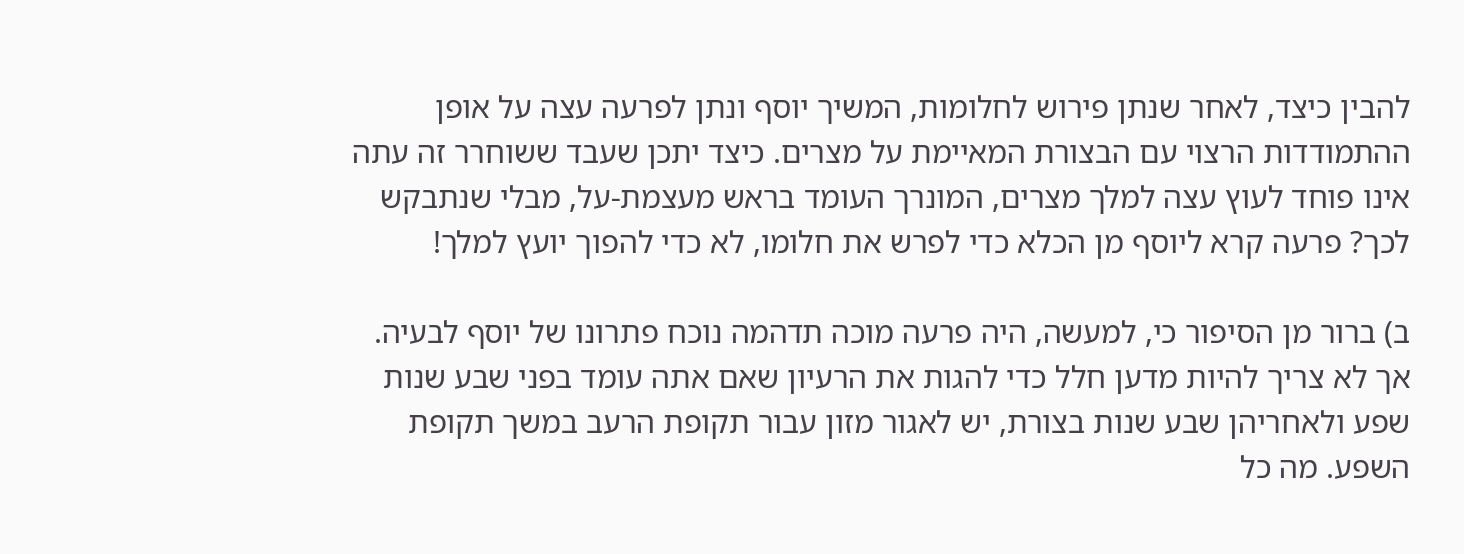להבין כיצד, לאחר שנתן פירוש לחלומות, המשיך יוסף ונתן לפרעה עצה על אופן ההתמודדות הרצוי עם הבצורת המאיימת על מצרים. כיצד יתכן שעבד ששוחרר זה עתה אינו פוחד לעוץ עצה למלך מצרים, המונרך העומד בראש מעצמת-על, מבלי שנתבקש לכך? פרעה קרא ליוסף מן הכלא כדי לפרש את חלומו, לא כדי להפוך יועץ למלך!

ב) ברור מן הסיפור כי, למעשה, היה פרעה מוכה תדהמה נוכח פתרונו של יוסף לבעיה. אך לא צריך להיות מדען חלל כדי להגות את הרעיון שאם אתה עומד בפני שבע שנות שפע ולאחריהן שבע שנות בצורת, יש לאגור מזון עבור תקופת הרעב במשך תקופת השפע. מה כל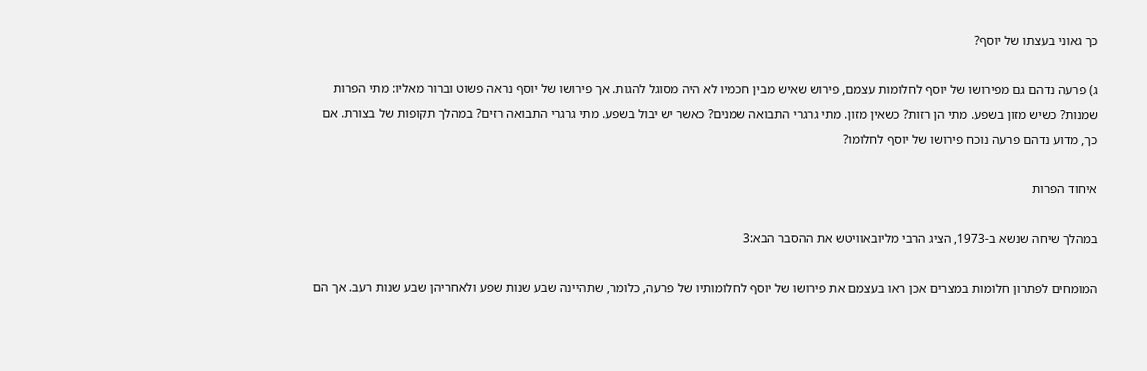כך גאוני בעצתו של יוסף?

ג) פרעה נדהם גם מפירושו של יוסף לחלומות עצמם, פירוש שאיש מבין חכמיו לא היה מסוגל להגות. אך פירושו של יוסף נראה פשוט וברור מאליו: מתי הפרות שמנות? כשיש מזון בשפע. מתי הן רזות? כשאין מזון. מתי גרגרי התבואה שמנים? כאשר יש יבול בשפע. מתי גרגרי התבואה רזים? במהלך תקופות של בצורת. אם כך, מדוע נדהם פרעה נוכח פירושו של יוסף לחלומו?

איחוד הפרות

במהלך שיחה שנשא ב-1973, הציג הרבי מליובאוויטש את ההסבר הבא:3

המומחים לפתרון חלומות במצרים אכן ראו בעצמם את פירושו של יוסף לחלומותיו של פרעה, כלומר, שתהיינה שבע שנות שפע ולאחריהן שבע שנות רעב. אך הם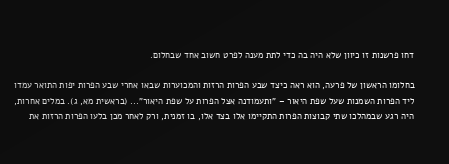דחו פרשנות זו כיוון שלא היה בה כדי לתת מענה לפרט חשוב אחד שבחלום.

בחלומו הראשון של פרעה, הוא ראה כיצד שבע הפרות הרזות והמכוערות שבאו אחרי שבע הפרות יפות התואר עמדו ליד הפרות השמנות שעל שפת היאור – "ותעמודנה אצל הפרות על שפת היאור"... (בראשית מא, ג). במלים אחרות, היה רגע שבמהלכו שתי קבוצות הפרות התקיימו אלו בצד אלו, בו זמנית, ורק לאחר מכן בלעו הפרות הרזות את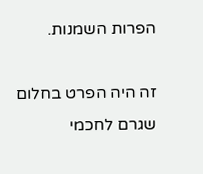הפרות השמנות.

זה היה הפרט בחלום שגרם לחכמי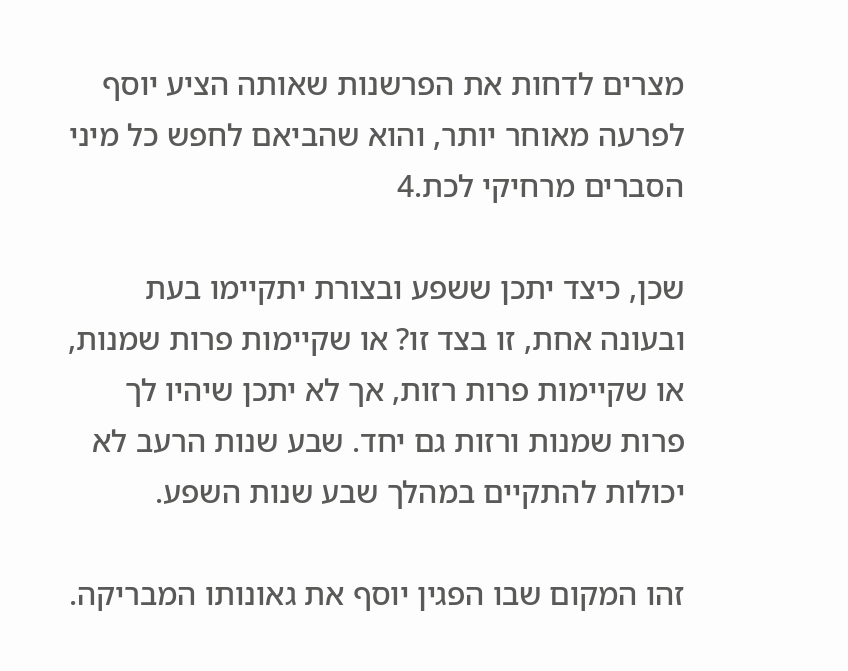מצרים לדחות את הפרשנות שאותה הציע יוסף לפרעה מאוחר יותר, והוא שהביאם לחפש כל מיני הסברים מרחיקי לכת.4

שכן, כיצד יתכן ששפע ובצורת יתקיימו בעת ובעונה אחת, זו בצד זו? או שקיימות פרות שמנות, או שקיימות פרות רזות, אך לא יתכן שיהיו לך פרות שמנות ורזות גם יחד. שבע שנות הרעב לא יכולות להתקיים במהלך שבע שנות השפע.

זהו המקום שבו הפגין יוסף את גאונותו המבריקה.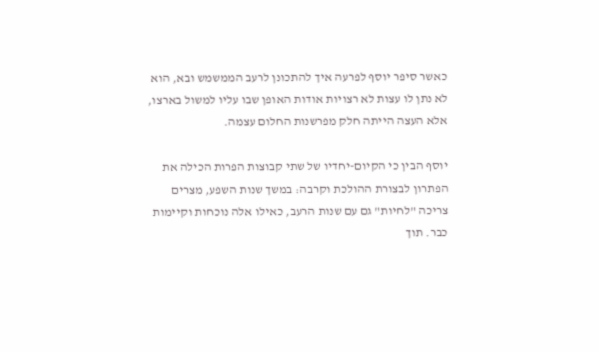כאשר סיפר יוסף לפרעה איך להתכונן לרעב הממשמש ובא, הוא לא נתן לו עצות לא רצויות אודות האופן שבו עליו למשול בארצו, אלא העצה הייתה חלק מפרשנות החלום עצמה.

יוסף הבין כי הקיום-יחדיו של שתי קבוצות הפרות הכילה את הפתרון לבצורת ההולכת וקרבה: במשך שנות השפע, מצרים צריכה "לחיות" גם עם שנות הרעב, כאילו אלה נוכחות וקיימות כבר. תוך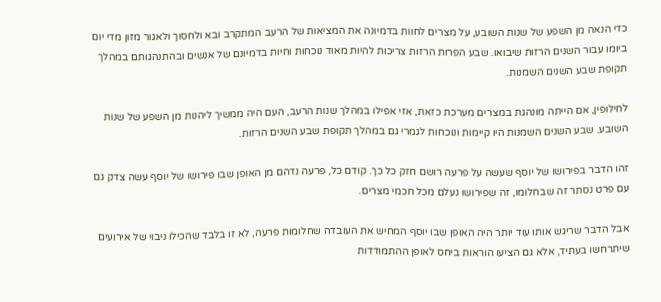כדי הנאה מן השפע של שנות השובע, על מצרים לחוות בדמיונה את המציאות של הרעב המתקרב ובא ולחסוך ולאגור מזון מדי יום ביומו עבור השנים הרזות שיבואו. שבע הפרות הרזות צריכות להיות מאוד נוכחות וחיות בדמיונם של אנשים ובהתנהגותם במהלך תקופת שבע השנים השמנות.

לחילופין, אם הייתה מונהגת במצרים מערכת כזאת, אזי אפילו במהלך שנות הרעב, העם היה ממשיך ליהנות מן השפע של שנות השובע. שבע השנים השמנות היו קיימות ונוכחות לגמרי גם במהלך תקופת שבע השנים הרזות.

זהו הדבר בפירושו של יוסף שעשה על פרעה רושם חזק כל כך. קודם כל, פרעה נדהם מן האופן שבו פירושו של יוסף עשה צדק גם עם פרט נסתר זה שבחלומו, זה שפירושו נעלם מכל חכמי מצרים.

אבל הדבר שריגש אותו עוד יותר היה האופן שבו יוסף המחיש את העובדה שחלומות פרעה, לא זו בלבד שהכילו ניבוי של אירועים שיתרחשו בעתיד, אלא גם הציעו הוראות ביחס לאופן ההתמודדות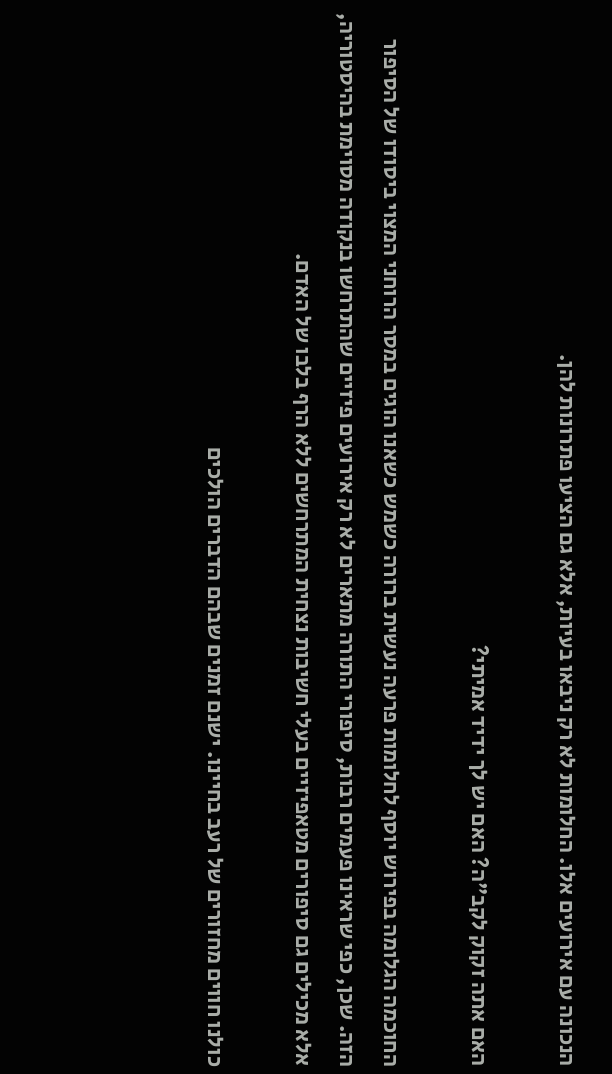הנכונה עם אירועים אלו. החלומות לא רק ניבאו בעיות, אלא גם הציעו פתרונות להן.

האם אתה זקוק לקב"ה? האם יש לך ידיד אמיתי?

החוכמה הגלומה בפירוש יוסף לחלומות פרעה נעשית ברורה כשמש כשאנו הוגים במסר הרוחני המצוי ביסודו של הסיפור הזה. שכן, כפי שראינו פעמים רבות, סיפורי התורה מתארים לא רק אירועים פיזיים שהתרחשו בנקודה מסוימת בהיסטוריה, אלא מכילים גם סיפורים מטאפיזיים בעלי חשיבות נצחית המתרחשים ללא הרף בלבו של האדם.

כולנו חווים מחזורים של רעב בחיינו. ישנם זמנים שבהם הדברים הולכים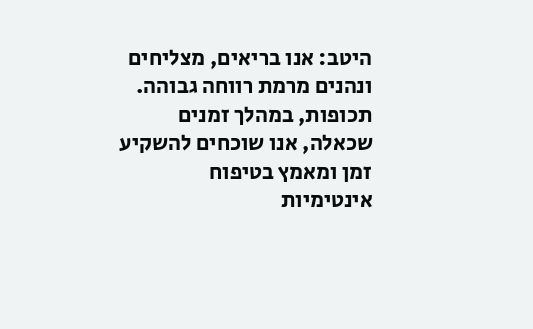היטב: אנו בריאים, מצליחים ונהנים מרמת רווחה גבוהה. תכופות, במהלך זמנים שכאלה, אנו שוכחים להשקיע זמן ומאמץ בטיפוח אינטימיות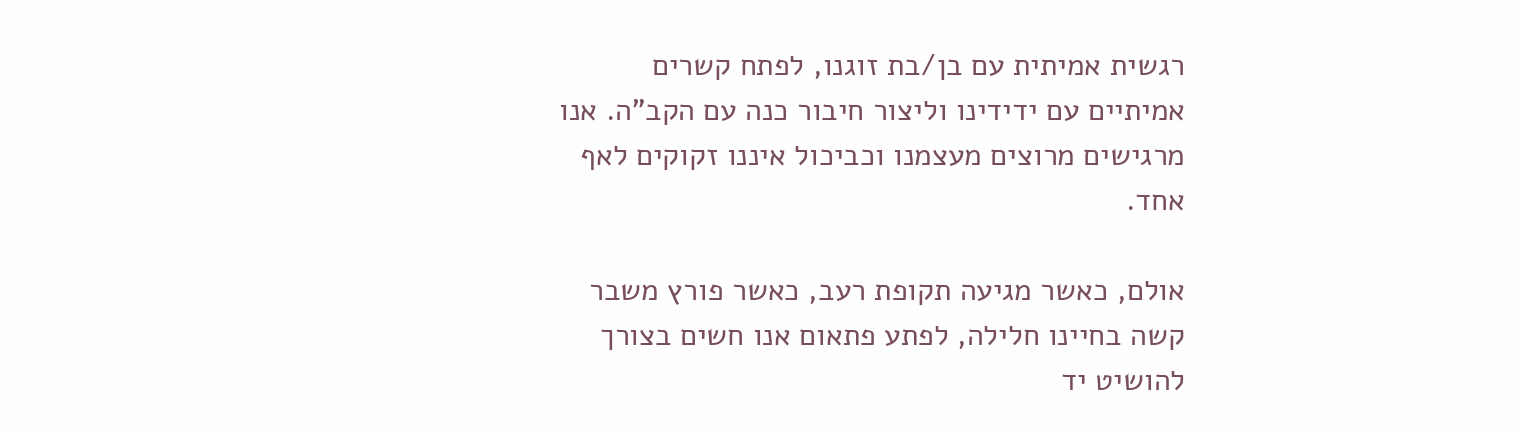רגשית אמיתית עם בן/בת זוגנו, לפתח קשרים אמיתיים עם ידידינו וליצור חיבור כנה עם הקב"ה. אנו מרגישים מרוצים מעצמנו וכביכול איננו זקוקים לאף אחד.

אולם, כאשר מגיעה תקופת רעב, כאשר פורץ משבר קשה בחיינו חלילה, לפתע פתאום אנו חשים בצורך להושיט יד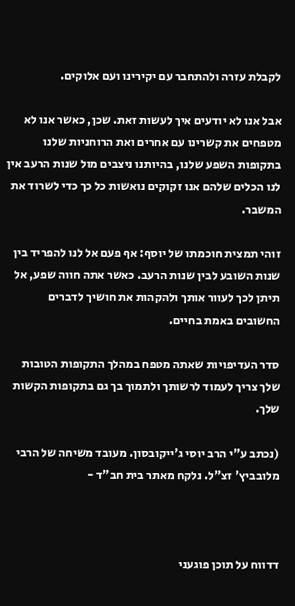לקבלת עזרה ולהתחבר עם יקירינו ועם אלוקים.

אבל אנו לא יודעים איך לעשות זאת. שכן, כאשר אנו לא מטפחים את קשרינו עם אחרים ואת הרוחניות שלנו בתקופות השפע שלנו, בהיותנו ניצבים מול שנות הרעב אין לנו הכלים שלהם אנו זקוקים נואשות כל כך כדי לשרוד את המשבר.

זוהי תמצית חוכמתו של יוסף: אף פעם אל לנו להפריד בין שנות השובע לבין שנות הרעב. כאשר אתה חווה שפע, אל תיתן לכך לעוור אותך ולהקהות את חושיך לדברים החשובים באמת בחיים.

סדר העדיפויות שאתה מטפח במהלך התקופות הטובות שלך צריך לעמוד לרשותך ולתמוך בך גם בתקופות הקשות שלך.

(נכתב ע"י הרב יוסי ג'ייקובסון. מעובד משיחה של הרבי מלובביץ' זצ"ל. נלקח מאתר בית חב"ד -



דדווח על תוכן פוגעני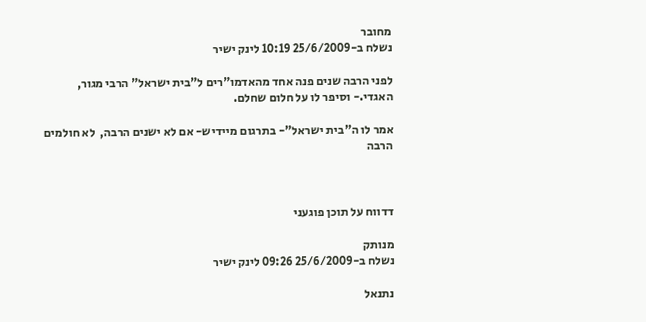מחובר
נשלח ב-25/6/2009 10:19 לינק ישיר

לפני הרבה שנים פנה אחד מהאדמו"רים ל"בית ישראל" הרבי מגור, האגדי.- וסיפר לו על חלום שחלם.

אמר לו ה"בית ישראל"- בתרגום מיידיש- אם לא ישנים הרבה,  לא חולמים הרבה



דדווח על תוכן פוגעני

מנותק
נשלח ב-25/6/2009 09:26 לינק ישיר

נתנאל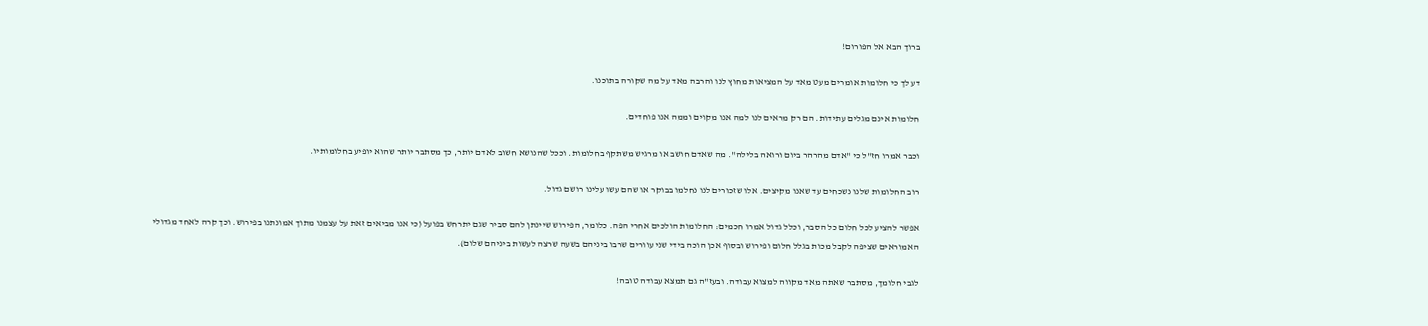ברוך הבא אל הפורום!

דע לך כי חלומות אומרים מעט מאד על המציאות מחוץ לנו והרבה מאד על מה שקורה בתוכנו.

חלומות אינם מגלים עתידות. הם רק מראים לנו למה אנו מקוים וממה אנו פוחדים.

וכבר אמרו חז"ל כי "אדם מהרהר ביום ורואה בלילה". מה שאדם חושב או מרגיש משתקף בחלומות. וככל שהנושא חשוב לאדם יותר, כך מסתבר יותר שהוא יופיע בחלומותיו.

רוב החלומות שלנו נשכחים עד שאנו מקיצים. אלו שזכורים לנו נחלמו בבוקר או שהם עשו עלינו רושם גדול.

אפשר להציע לכל חלום כל הסבר, וכלל גדול אמרו חכמים: החלומות הולכים אחרי הפה. כלומר, הפירוש שיינתן להם סביר שגם יתרחש בפועל (כי אנו מביאים זאת על עצמנו מתוך אמונתנו בפירוש. וכך קרה לאחד מגדולי האמוראים שציפה לקבל מכות בגלל חלום ופירוש ובסוף אכן הוכה בידי שני עוורים שרבו ביניהם בשעה שרצה לעשות ביניהם שלום).

לגבי חלומך, מסתבר שאתה מאד מקווה למצוא עבודה. ובעז"ה גם תמצא עבודה טובה!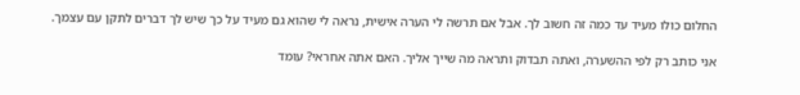החלום כולו מעיד עד כמה זה חשוב לך. אבל אם תרשה לי הערה אישית, נראה לי שהוא גם מעיד על כך שיש לך דברים לתקן עם עצמך.

אני כותב רק לפי ההשערה, ואתה תבדוק ותראה מה שייך אליך. האם אתה אחראי? עומד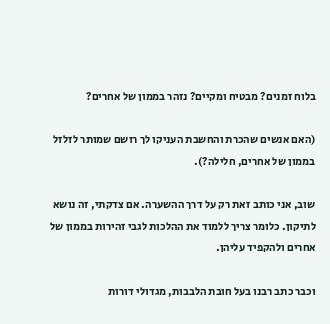בלוח זמנים? מבטיח ומקיים? נזהר בממון של אחרים?

(האם אנשים שהכרת והחשבת העניקו לך רושם שמותר לזלזל בממון של אחרים, חלילה?).

שוב, אני כותב זאת רק על דרך ההשערה. אם צדקתי, זה נושא לתיקון. כלומר צריך ללמוד את ההלכות לגבי זהירות בממון של אחרים ולהקפיד עליהן.

וכבר כתב רבנו בעל חובת הלבבות, מגדולי דורות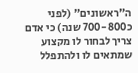ה"ראשונים" (לפני כ700-800 שנה) כי אדם צריך לבחור לו מקצוע שמתאים לו ולהתפלל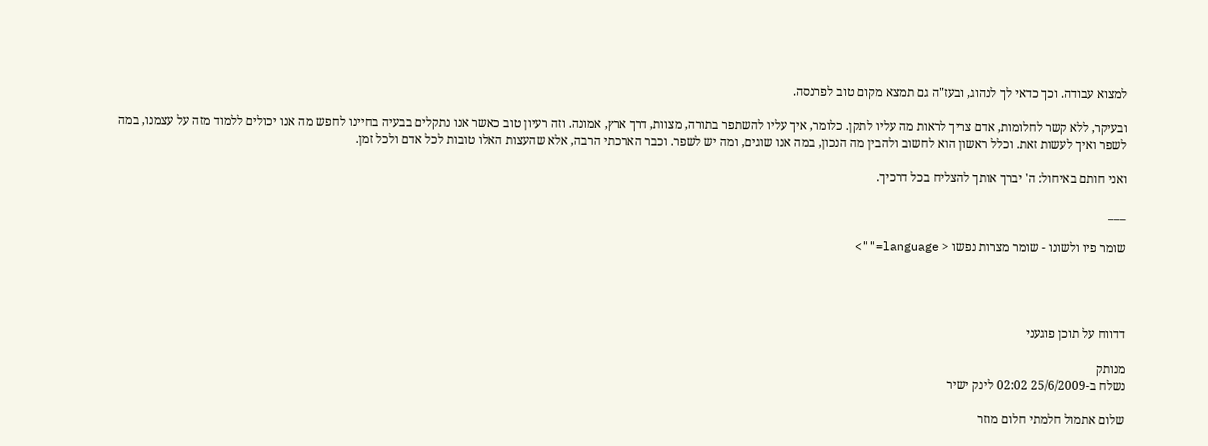למצוא עבודה. וכך כדאי לך לנהוג, ובעז"ה גם תמצא מקום טוב לפרנסה.

ובעיקר, ללא קשר לחלומות, אדם צריך לראות מה עליו לתקן. כלומר, איך עליו להשתפר בתורה, מצוות, דרך ארץ, אמונה. וזה רעיון טוב כאשר אנו נתקלים בבעיה בחיינו לחפש מה אנו יכולים ללמוד מזה על עצמנו, במה לשפר ואיך לעשות זאת. וכלל ראשון הוא לחשוב ולהבין מה הנכון, במה אנו שוגים, ומה יש לשפר. וכבר הארכתי הרבה, אלא שהעצות האלו טובות לכל אדם ולכל זמן.

ואני חותם באיחול: ה' יברך אותך להצליח בכל דרכיך.

___

שומר פיו ולשונו - שומר מצרות נפשו < language="">




דדווח על תוכן פוגעני

מנותק
נשלח ב-25/6/2009 02:02 לינק ישיר

שלום אתמול חלמתי חלום מוזר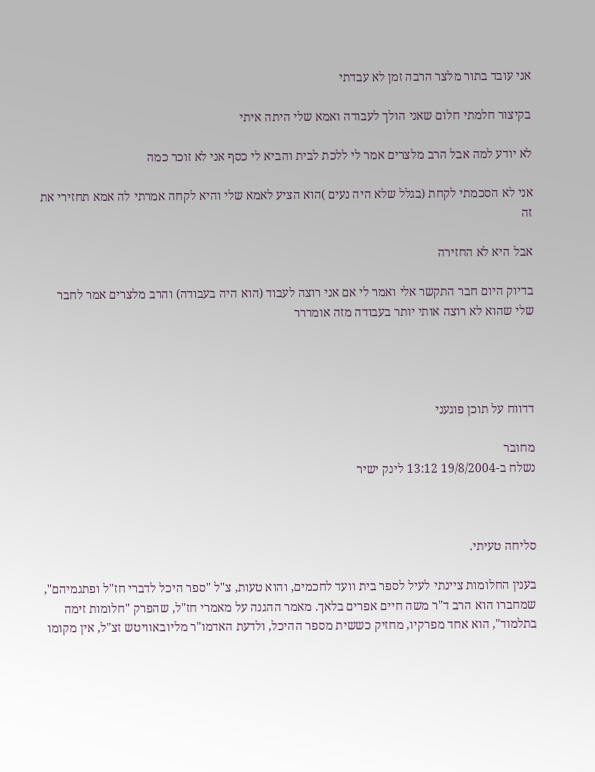אני עובד בתור מלצר הרבה זמן לא עבדתי

בקיצור חלמתי חלום שאני הולך לעבודה ואמא שלי היתה איתי

לא יודע למה אבל הרב מלצרים אמר לי ללכת לבית והביא לי כסף אני לא זוכר כמה

אני לא הסכמתי לקחת (בגלל שלא היה נעים )הוא הציע לאמא שלי והיא לקחה אמרתי לה אמא תחזירי את זה

אבל היא לא החזירה

בדיוק היום חבר התקשר אלי ואמר לי אם אני רוצה לעבוד (הוא היה בעבודה) והרב מלצרים אמר לחבר שלי שהוא לא רוצה אותי יותר בעבודה מזה אומררר




דדווח על תוכן פוגעני

מחובר
נשלח ב-19/8/2004 13:12 לינק ישיר



סליחה טעיתי.

בענין החלומות ציינתי לעיל לספר בית וועד לחכמים, והוא טעות, צ"ל "ספר היכל לדברי חז"ל ופתגמיהם", שמחברו הוא הרב ד"ר משה חיים אפרים בלאך. מאמר ההגנה על מאמרי חז"ל, שהפרק "חלומות זימה בתלמוד", הוא אחד מפרקיו, מחזיק כששית מספר ההיכל, ולדעת האדמו"ר מליובאוויטש זצ"ל, אין מקומו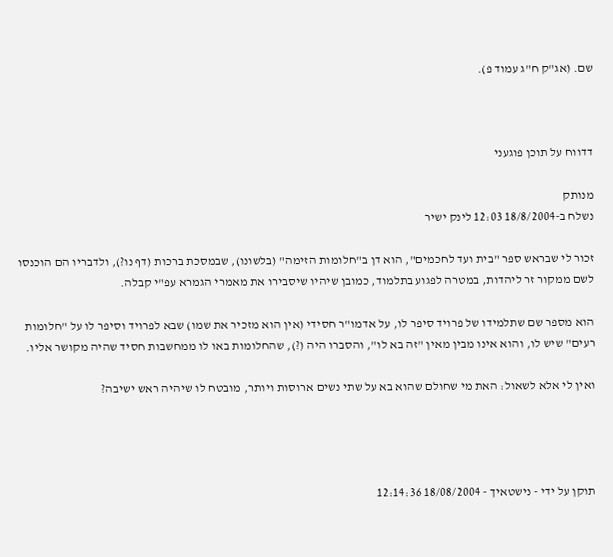שם. (אג"ק ח"ג עמוד פ).



דדווח על תוכן פוגעני

מנותק
נשלח ב-18/8/2004 12:03 לינק ישיר

זכור לי שבראש ספר "בית ועד לחכמים", הוא דן ב"חלומות הזימה" (בלשונו), שבמסכת ברכות (דף נו?), ולדבריו הם הוכנסו לשם ממקור זר ליהדות, במטרה לפגוע בתלמוד, כמובן שיהיו שיסבירו את מאמרי הגמרא עפ"י קבלה.

הוא מספר שם שתלמידו של פרויד סיפר לו, על אדמו"ר חסידי (אין הוא מזכיר את שמו) שבא לפרויד וסיפר לו על "חלומות רעים" שיש לו, והוא אינו מבין מאין "זה בא לו", והסברו היה (?), שהחלומות באו לו ממחשבות חסיד שהיה מקושר אליו.

ואין לי אלא לשאול: האת מי שחולם שהוא בא על שתי נשים ארוסות ויותר, מובטח לו שיהיה ראש ישיבה?




תוקן על ידי - נישטאיך - 18/08/2004 12:14:36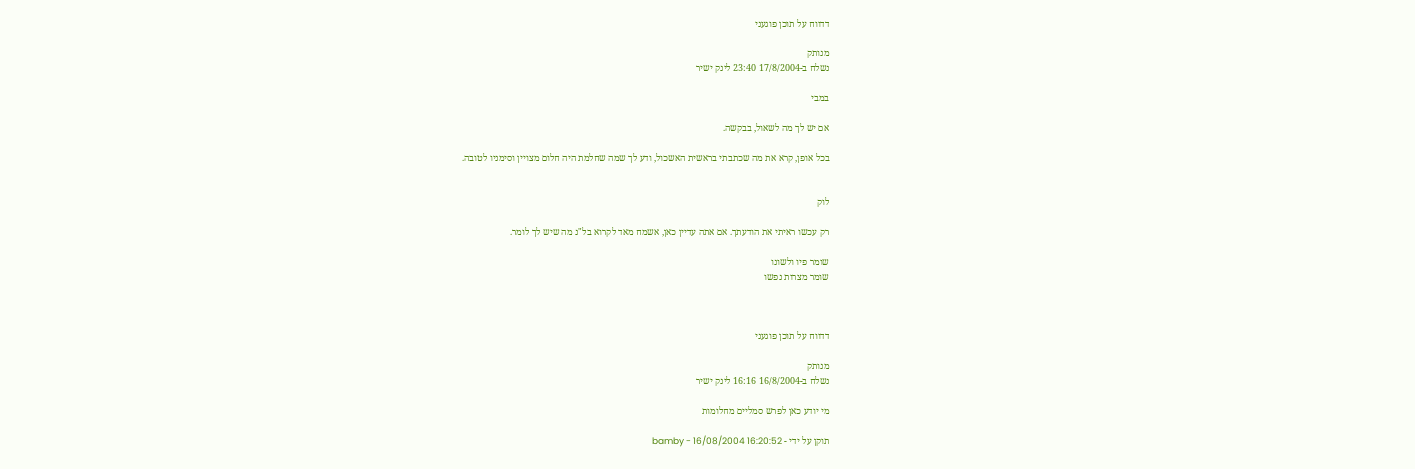דדווח על תוכן פוגעני

מנותק
נשלח ב-17/8/2004 23:40 לינק ישיר

במבי

אם יש לך מה לשאול, בבקשה.

בכל אופן, קרא את מה שכתבתי בראשית האשכול, ודע לך שמה שחלמת היה חלום מצויין וסימניו לטובה.


לוק

רק עכשו ראיתי את הודעתך. אם אתה עדיין כאן, אשמח מאד לקרוא בל"נ מה שיש לך לומר.

שומר פיו ולשונו
שומר מצרות נפשו



דדווח על תוכן פוגעני

מנותק
נשלח ב-16/8/2004 16:16 לינק ישיר

מי יודע כאן לפרש סמליים מחלומות

תוקן על ידי - bamby - 16/08/2004 16:20:52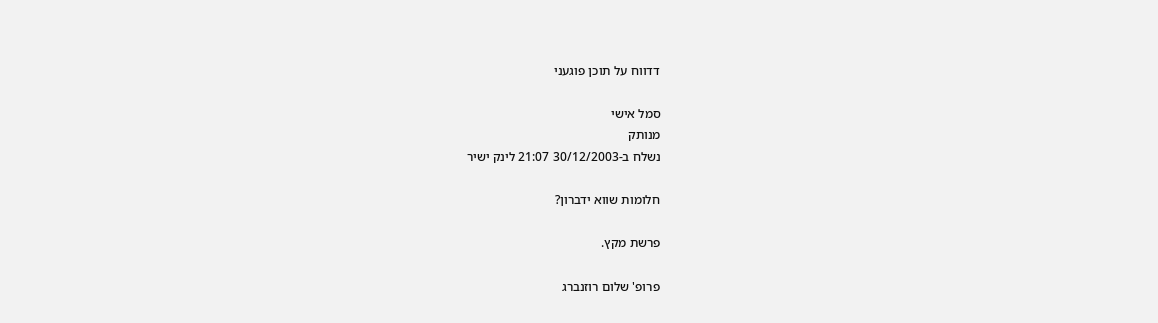דדווח על תוכן פוגעני

סמל אישי
מנותק
נשלח ב-30/12/2003 21:07 לינק ישיר

חלומות שווא ידברון?

פרשת מקץ.

פרופ' שלום רוזנברג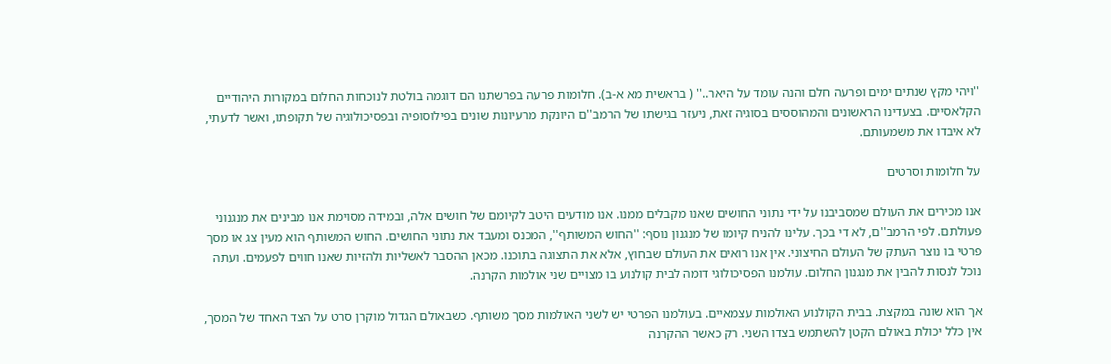''ויהי מקץ שנתים ימים ופרעה חלם והנה עומד על היאר..'' ( בראשית מא א-ב). חלומות פרעה בפרשתנו הם דוגמה בולטת לנוכחות החלום במקורות היהודיים הקלאסיים. בצעדינו הראשונים והמהוססים בסוגיה זאת, ניעזר בגישתו של הרמב''ם היונקת מרעיונות שונים בפילוסופיה ובפסיכולוגיה של תקופתו, ואשר לדעתי, לא איבדו את משמעותם.

על חלומות וסרטים

אנו מכירים את העולם שמסביבנו על ידי נתוני החושים שאנו מקבלים ממנו. אנו מודעים היטב לקיומם של חושים אלה, ובמידה מסוימת אנו מבינים את מנגנוני פעולתם. לפי הרמב''ם, לא די בכך. עלינו להניח קיומו של מנגנון נוסף: ''החוש המשותף'', המכנס ומעבד את נתוני החושים. החוש המשותף הוא מעין צג או מסך פרטי בו נוצר העתק של העולם החיצוני. אין אנו רואים את העולם שבחוץ, אלא את התצוגה בתוכנו. מכאן ההסבר לאשליות ולהזיות שאנו חווים לפעמים. ועתה נוכל לנסות להבין את מנגנון החלום. עולמנו הפסיכולוגי דומה לבית קולנוע בו מצויים שני אולמות הקרנה.

אך הוא שונה במקצת. בבית הקולנוע האולמות עצמאיים. בעולמנו הפרטי יש לשני האולמות מסך משותף. כשבאולם הגדול מוקרן סרט על הצד האחד של המסך, אין כלל יכולת באולם הקטן להשתמש בצדו השני. רק כאשר ההקרנה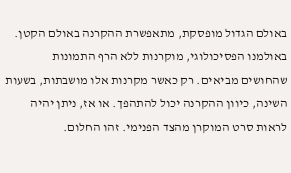באולם הגדול מופסקת, מתאפשרת ההקרנה באולם הקטן. באולמנו הפסיכולוגי, מוקרנות ללא הרף התמונות שהחושים מביאים. רק כאשר מקרנות אלו מושבתות, בשעות השינה, כיוון ההקרנה יכול להתהפך. או אז, ניתן יהיה לראות סרט המוקרן מהצד הפנימי. זהו החלום.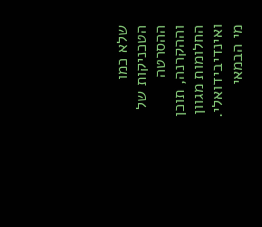שלא כמו הטכניקות של ההסרטה וההקרנה, תוכן החלומות מגוון ואינדיבידואלי. מי הבמאי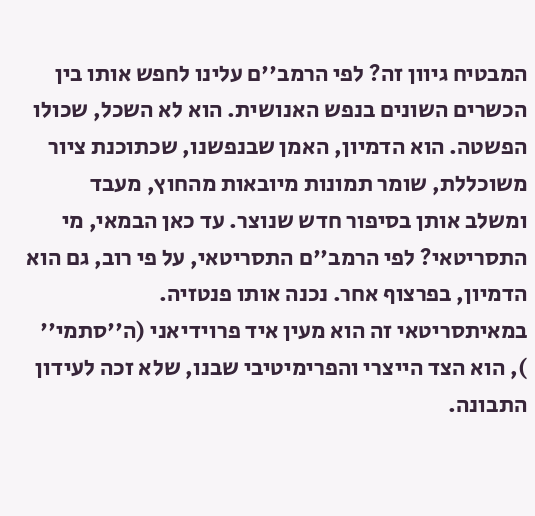המבטיח גיוון זה? לפי הרמב''ם עלינו לחפש אותו בין הכשרים השונים בנפש האנושית. הוא לא השכל, שכולו הפשטה. הוא הדמיון, האמן שבנפשנו, שכתוכנת ציור משוכללת, שומר תמונות מיובאות מהחוץ, מעבד ומשלב אותן בסיפור חדש שנוצר. עד כאן הבמאי, מי התסריטאי? לפי הרמב''ם התסריטאי, על פי רוב, גם הוא הדמיון, בפרצוף אחר. נכנה אותו פנטזיה. במאיתסריטאי זה הוא מעין איד פרוידיאני (ה''סתמי'' ), הוא הצד הייצרי והפרימיטיבי שבנו, שלא זכה לעידון התבונה.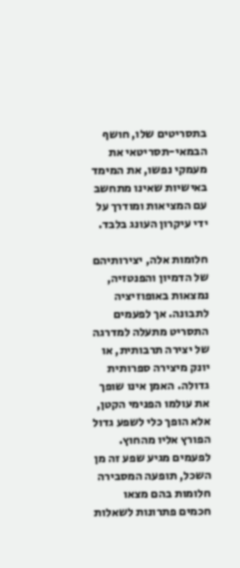בתסריטים שלו, חושף הבמאי-תסריטאי את מעמקי נפשו, את המימד באישיות שאינו מתחשב עם המציאות ומודרך על ידי עיקרון העונג בלבד.

חלומות אלה, יצירותיהם של הדמיון והפנטזיה, נמצאות באופוזיציה לתבונה. אך לפעמים התסריט מתעלה למדרגה של יצירה תרבותית, או יונק מיצירה ספרותית גדולה. האמן אינו שופך את עולמו הפנימי הקטן, אלא הופך כלי לשפע גדול הפורץ אליו מהחוץ. לפעמים מגיע שפע זה מן השכל, תופעה המסבירה חלומות בהם מצאו חכמים פתרונות לשאלות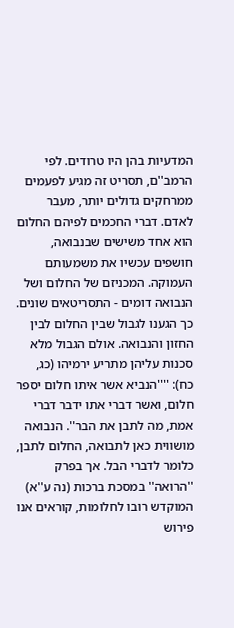המדעיות בהן היו טרודים. לפי הרמב''ם, תסריט זה מגיע לפעמים ממרחקים גדולים יותר, מעבר לאדם. דברי החכמים לפיהם החלום הוא אחד משישים שבנבואה, חושפים עכשיו את משמעותם העמוקה. המכניזם של החלום ושל הנבואה דומים - התסריטאים שונים. כך הגענו לגבול שבין החלום לבין החזון והנבואה. אולם הגבול מלא סכנות עליהן מתריע ירמיהו (כג, כח): ''''הנביא אשר איתו חלום יספר חלום, ואשר דברי אתו ידבר דברי אמת, מה לתבן את הבר''. הנבואה מושווית כאן לתבואה, החלום לתבן, כלומר לדברי הבל. אך בפרק ''הרואה'' במסכת ברכות (נה ע''א) המוקדש רובו לחלומות, קוראים אנו פירוש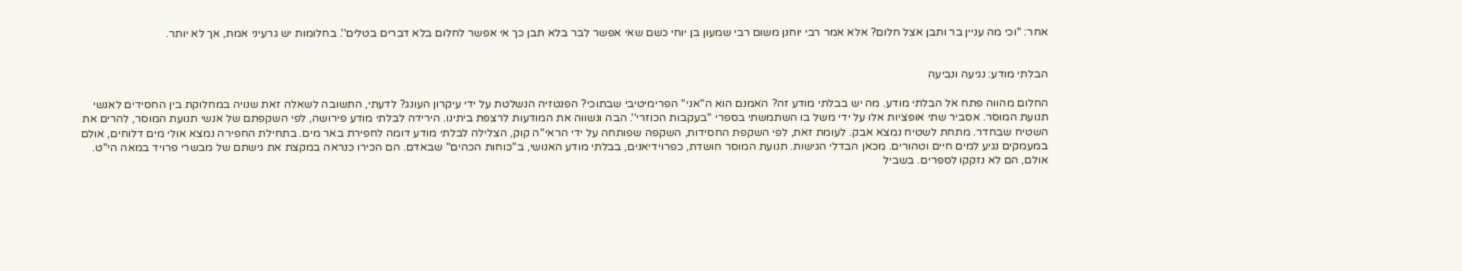אחר: ''וכי מה עניין בר ותבן אצל חלום? אלא אמר רבי יוחנן משום רבי שמעון בן יוחי כשם שאי אפשר לבר בלא תבן כך אי אפשר לחלום בלא דברים בטלים''. בחלומות יש גרעיני אמת, אך לא יותר.


הבלתי מודע: נגיעה ונביעה

החלום מהווה פתח אל הבלתי מודע. מה יש בבלתי מודע זה? האמנם הוא ה''אני'' הפרימיטיבי שבתוכי? הפנטזיה הנשלטת על ידי עיקרון העונג? לדעתי, התשובה לשאלה זאת שנויה במחלוקת בין החסידים לאנשי תנועת המוסר. אסביר שתי אופציות אלו על ידי משל בו השתמשתי בספרי ''בעקבות הכוזרי''. הבה ונשווה את המודעות לרצפת ביתינו. הירידה לבלתי מודע פירושה, לפי השקפתם של אנשי תנועת המוסר, להרים את השטיח שבחדר. מתחת לשטיח נמצא אבק. לעומת זאת, לפי השקפת החסידות, השקפה שפותחה על ידי הראי''ה קוק, הצלילה לבלתי מודע דומה לחפירת באר מים. בתחילת החפירה נמצא אולי מים דלוחים, אולם במעמקים נגיע למים חיים וטהורים. מכאן הבדלי הגישות. תנועת המוסר חושדת, כפרוידיאנים, בבלתי מודע האנושי, ב''כוחות הכהים'' שבאדם. הם הכירו כנראה במקצת את גישתם של מבשרי פרויד במאה הי''ט. אולם, הם לא נזקקו לספרים. בשביל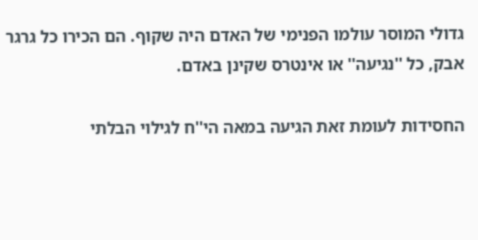גדולי המוסר עולמו הפנימי של האדם היה שקוף. הם הכירו כל גרגר אבק, כל ''נגיעה'' או אינטרס שקינן באדם.

החסידות לעומת זאת הגיעה במאה הי''ח לגילוי הבלתי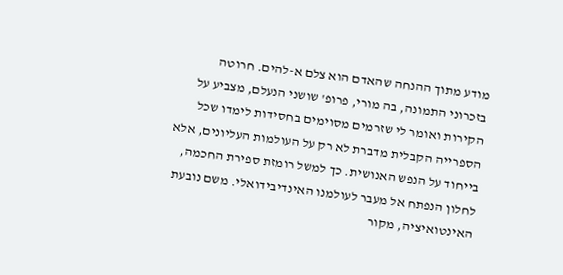מודע מתוך ההנחה שהאדם הוא צלם א-להים. חרוטה בזכרוני התמונה, בה מורי, פרופ' שושני הנעלם, מצביע על הקירות ואומר לי שזרמים מסוימים בחסידות לימדו שכל הספרייה הקבלית מדברת לא רק על העולמות העליונים, אלא בייחוד על הנפש האנושית. כך למשל רומזת ספירת החכמה, לחלון הנפתח אל מעבר לעולמנו האינדיבידואלי. משם נובעת האינטואיציה, מקור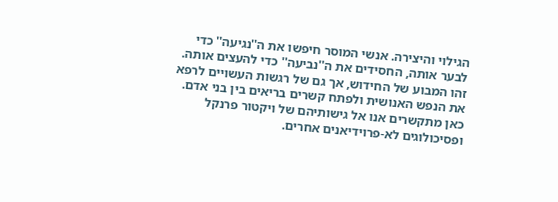הגילוי והיצירה. אנשי המוסר חיפשו את ה''נגיעה'' כדי לבער אותה, החסידים את ה''נביעה'' כדי להעצים אותה. זהו המבוע של החידוש, אך גם של רגשות העשויים לרפא את הנפש האנושית ולפתח קשרים בריאים בין בני אדם. כאן מתקשרים אנו אל גישותיהם של ויקטור פרנקל ופסיכולוגים לא-פרוידיאנים אחרים.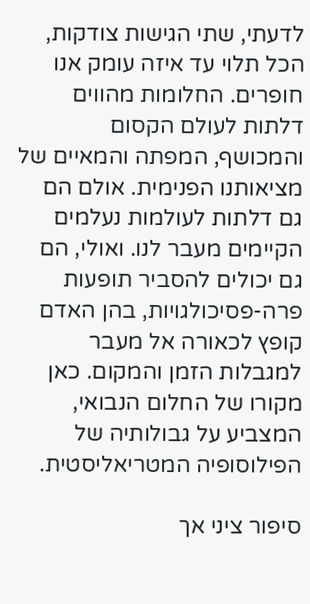לדעתי, שתי הגישות צודקות, הכל תלוי עד איזה עומק אנו חופרים. החלומות מהווים דלתות לעולם הקסום והמכושף, המפתה והמאיים של מציאותנו הפנימית. אולם הם גם דלתות לעולמות נעלמים הקיימים מעבר לנו. ואולי, הם גם יכולים להסביר תופעות פרה-פסיכולגויות, בהן האדם קופץ לכאורה אל מעבר למגבלות הזמן והמקום. כאן מקורו של החלום הנבואי, המצביע על גבולותיה של הפילוסופיה המטריאליסטית.

סיפור ציני אך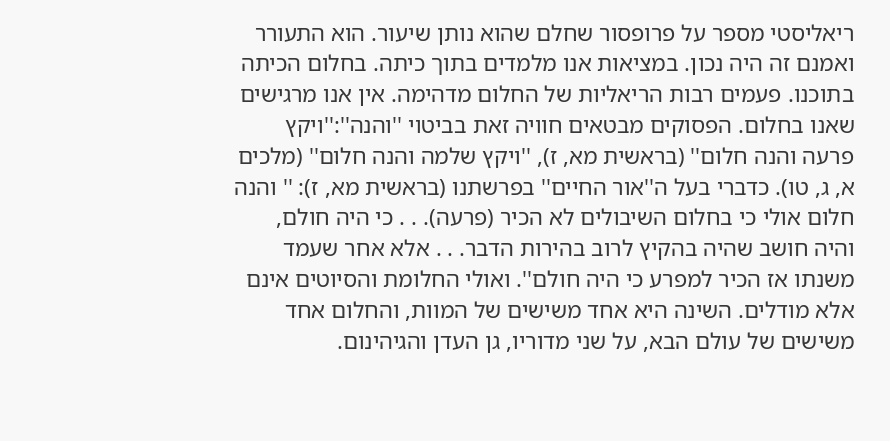ריאליסטי מספר על פרופסור שחלם שהוא נותן שיעור. הוא התעורר ואמנם זה היה נכון. במציאות אנו מלמדים בתוך כיתה. בחלום הכיתה בתוכנו. פעמים רבות הריאליות של החלום מדהימה. אין אנו מרגישים שאנו בחלום. הפסוקים מבטאים חוויה זאת בביטוי ''והנה'':''ויקץ פרעה והנה חלום'' (בראשית מא, ז), ''ויקץ שלמה והנה חלום'' (מלכים א, ג, טו). כדברי בעל ה''אור החיים'' בפרשתנו (בראשית מא, ז): '' והנה חלום אולי כי בחלום השיבולים לא הכיר (פרעה). . . כי היה חולם, והיה חושב שהיה בהקיץ לרוב בהירות הדבר. . . אלא אחר שעמד משנתו אז הכיר למפרע כי היה חולם''. ואולי החלומת והסיוטים אינם אלא מודלים. השינה היא אחד משישים של המוות, והחלום אחד משישים של עולם הבא, על שני מדוריו, גן העדן והגיהינום.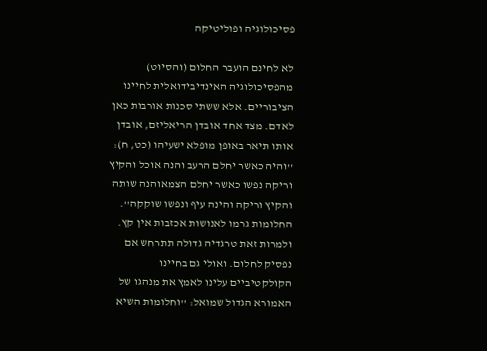פסיכולוגיה ופוליטיקה

לא לחינם הועבר החלום (והסיוט) מהפסיכולוגיה האינדיבידואלית לחיינו הציבוריים. אלא ששתי סכנות אורבות כאן לאדם. מצד אחד אובדן הריאליזם, אובדן אותו תיאר באופן מופלא ישעיהו (כט, ח): ''והיה כאשר יחלם הרעב והנה אוכל והקיץ וריקה נפשו כאשר יחלם הצמאוהנה שותה והקיץ וריקה והינה עיף ונפשו שוקקה''. החלומות גרמו לאנושות אכזבות אין קץ. ולמרות זאת טרגדיה גדולה תתרחש אם נפסיק לחלום. ואולי גם בחיינו הקולקטיביים עלינו לאמץ את מנהגו של האמורא הגדול שמואל: ''וחלומות השיא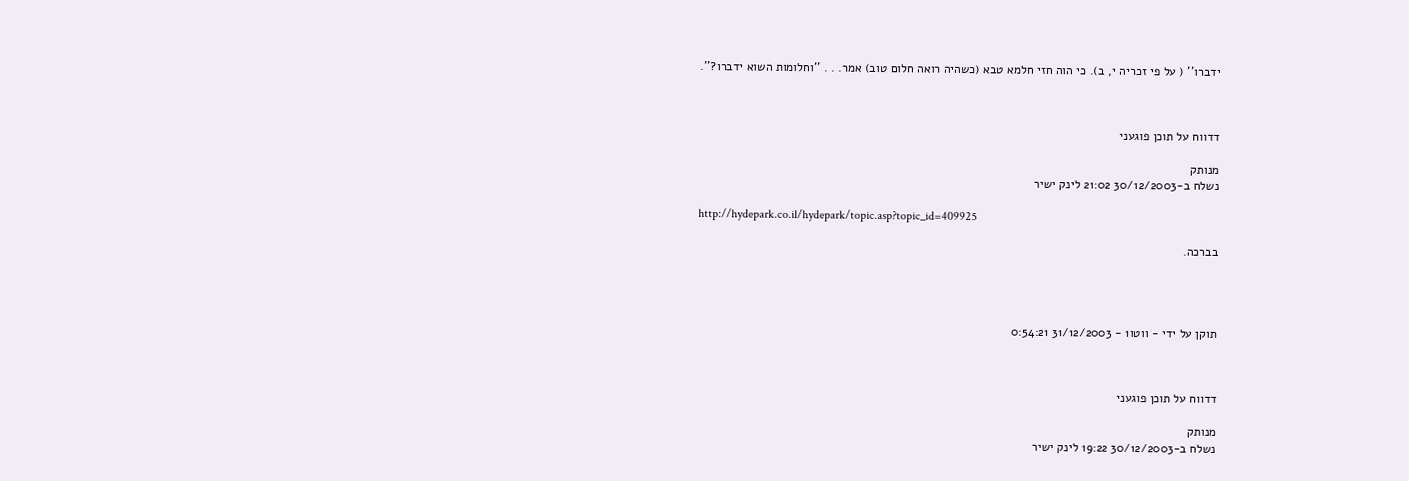ידברו'' ( על פי זכריה י, ב). כי הוה חזי חלמא טבא (כשהיה רואה חלום טוב) אמר. . . ''וחלומות השוא ידברו?''.



דדווח על תוכן פוגעני

מנותק
נשלח ב-30/12/2003 21:02 לינק ישיר

http://hydepark.co.il/hydepark/topic.asp?topic_id=409925

בברכה.




תוקן על ידי - ווטו1 - 31/12/2003 0:54:21



דדווח על תוכן פוגעני

מנותק
נשלח ב-30/12/2003 19:22 לינק ישיר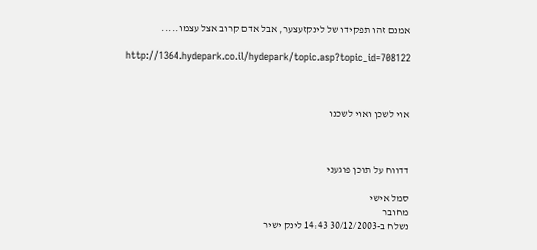אמנם זהו תפקידו של לינקזעצער, אבל אדם קרוב אצל עצמו.....

http://1364.hydepark.co.il/hydepark/topic.asp?topic_id=708122



אוי לשכן ואוי לשכנו



דדווח על תוכן פוגעני

סמל אישי
מחובר
נשלח ב-30/12/2003 14:43 לינק ישיר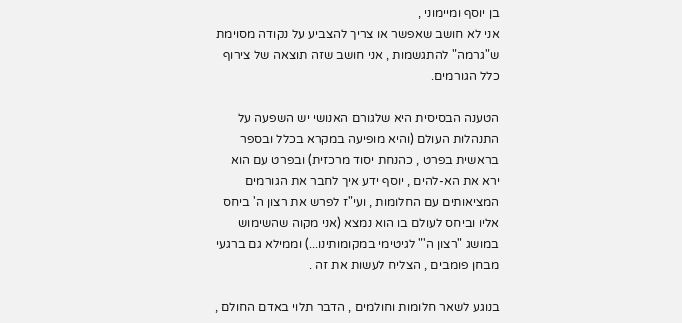בן יוסף ומיימוני ,
אני לא חושב שאפשר או צריך להצביע על נקודה מסוימת ש"גרמה" להתגשמות , אני חושב שזה תוצאה של צירוף כלל הגורמים.

הטענה הבסיסית היא שלגורם האנושי יש השפעה על התנהלות העולם (והיא מופיעה במקרא בכלל ובספר בראשית בפרט , כהנחת יסוד מרכזית) ובפרט עם הוא ירא את הא-להים , יוסף ידע איך לחבר את הגורמים המציאותים עם החלומות , ועי"ז לפרש את רצון ה' ביחס אליו וביחס לעולם בו הוא נמצא (אני מקוה שהשימוש במושג "רצון ה'" לגיטימי במקומותינו...) וממילא גם ברגעי מבחן פומבים , הצליח לעשות את זה .

בנוגע לשאר חלומות וחולמים , הדבר תלוי באדם החולם ,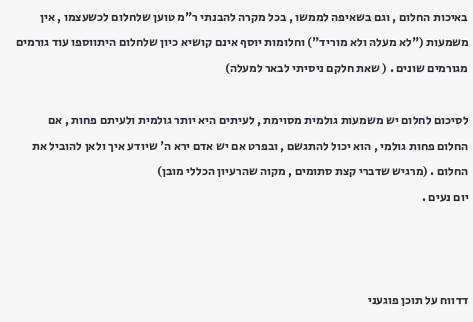באיכות החלום , וגם בשאיפה לממשו , בכל מקרה להבנתי ר"מ טוען שלחלום לכשעצמו , אין משמעות ("לא מעלה ולא מוריד") וחלומות יוסף אינם קושיא כיון שלחלום היתווספו עוד גורמים מגורמים שונים . ( שאת חלקם ניסיתי לבאר למעלה)

לסיכום לחלום יש משמעות גולמית מסוימת , לעיתים היא יותר גולמית ולעיתם פחות , אם החלום פחות גולמי , הוא יכול להתגשם , ובפרט אם יש אדם ירא ה' שיודע איך ולאן להוביל את החלום . (מרגיש שדברי קצת סתומים , מקוה שהרעיון הכללי מובן)
יום נעים .



דדווח על תוכן פוגעני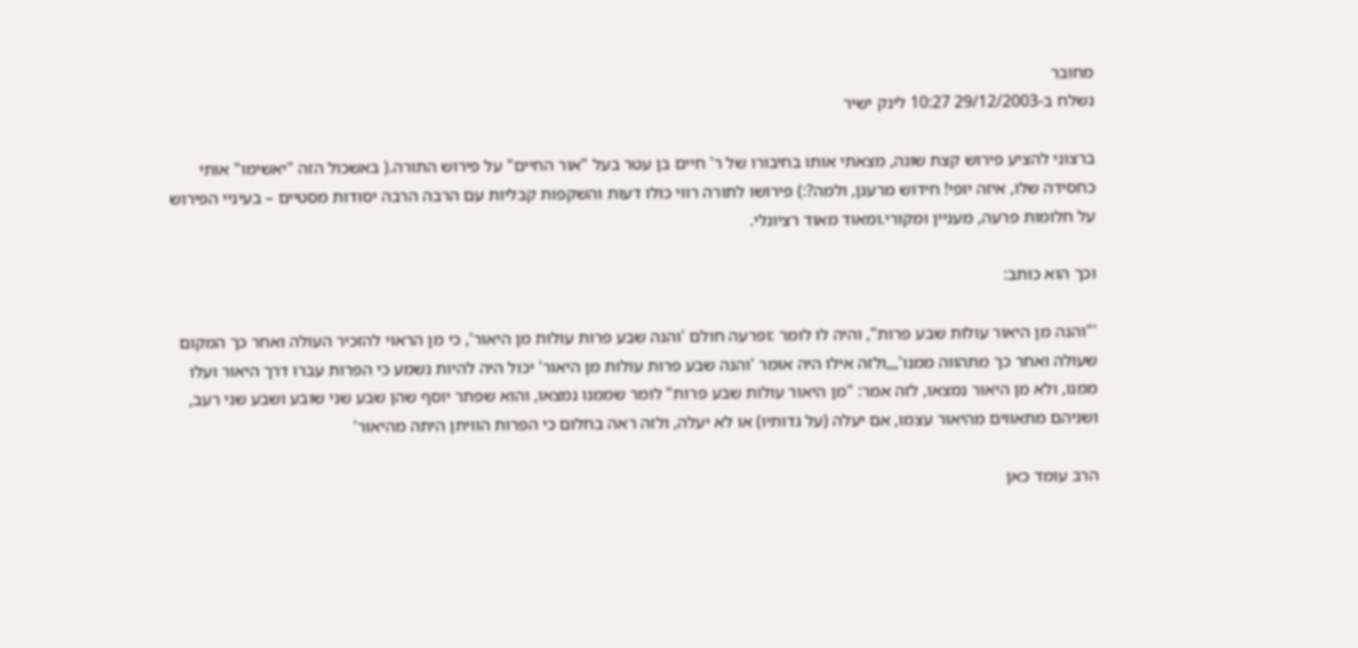מחובר
נשלח ב-29/12/2003 10:27 לינק ישיר

ברצוני להציע פירוש קצת שונה, מצאתי אותו בחיבורו של ר' חיים בן עטר בעל "אור החיים" על פירוש התורה.( באשכול הזה "יאשימו" אותי כחסידה שלו, איזה יופי! חידוש מרענן, ולמה?:) פירושו לתורה רווי כולו דעות והשקפות קבליות עם הרבה הרבה יסודות מסטיים – בעיניי הפירוש על חלומות פרעה, מעניין ומקורי.ומאוד מאוד רציונלי.

וכך הוא כותב:

'"והנה מן היאור עולות שבע פרות", והיה לו לומר :ופרעה חולם 'והנה שבע פרות עולות מן היאור', כי מן הראוי להזכיר העולה ואחר כך המקום שעולה ואחר כך מתהווה ממנו',,,ולזה אילו היה אומר 'והנה שבע פרות עולות מן היאור' יכול היה להיות נשמע כי הפרות עברו דרך היאור ועלו ממנו, ולא מן היאור נמצאו, לזה אמר: "מן היאור עולות שבע פרות" לומר שממנו נמצאו, והוא שפתר יוסף שהן שבע שני שובע ושבע שני רעב, ושניהם מתאווים מהיאור עצמו, אם יעלה (על גדותיו) או לא יעלה, ולזה ראה בחלום כי הפרות הוויתן היתה מהיאור'

הרב עומד כאן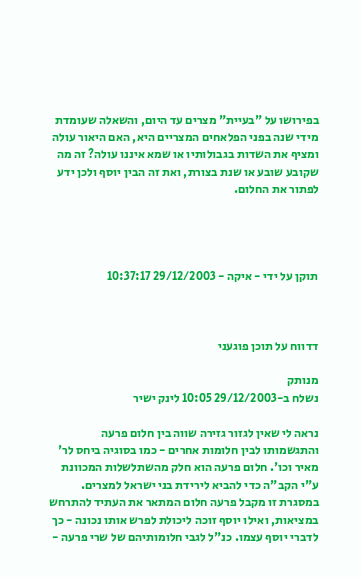בפירושו על "בעיית" מצרים עד היום, והשאלה שעומדת מידי שנה בפני הפלאחים המצריים היא, האם היאור עולה ומציף את השדות בגבולותיו או שמא איננו עולה? זה מה שקובע שובע או שנת בצורת, ואת זה הבין יוסף ולכן ידע לפתור את החלום.




תוקן על ידי - איקה - 29/12/2003 10:37:17



דדווח על תוכן פוגעני

מנותק
נשלח ב-29/12/2003 10:05 לינק ישיר

נראה לי שאין לגזור גזירה שווה בין חלום פרעה והתגשמותו לבין חלומות אחרים - כמו בסוגיה ביחס לר' מאיר וכו'. חלום פרעה הוא חלק מהשתלשלות המכוונת ע"י הקב"ה כדי להביא לירידת בני ישראל למצרים. במסגרת זו מקבל פרעה חלום המתאר את העתיד להתרחש במציאות, ואילו יוסף זוכה ליכולת לפרש אותו נכונה - כך לדברי יוסף עצמו. כנ"ל לגבי חלומותיהם של שרי פרעה -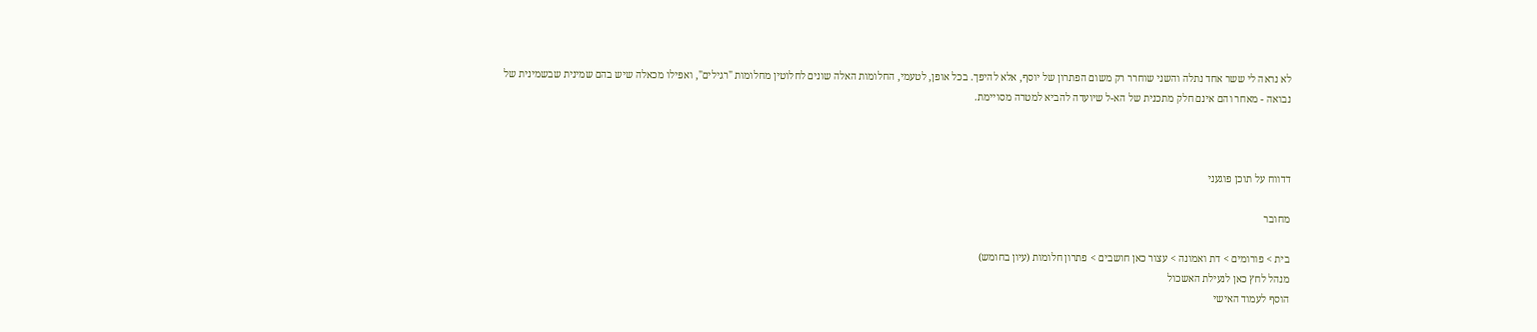לא נראה לי ששר אחד נתלה והשני שוחרר רק משום הפתרון של יוסף, אלא להיפך. בכל אופן, לטעמי, החלומות האלה שונים לחלוטין מחלומות "רגילים", ואפילו מכאלה שיש בהם שמינית שבשמינית של נבואה - מאחר והם אינם חלק מתכנית של הא-ל שיועדה להביא למטרה מסויימת.



דדווח על תוכן פוגעני

מחובר

בית > פורומים > דת ואמונה > עצור כאן חושבים > פתרון חלומות (עיון בחומש)
מנהל לחץ כאן לנעילת האשכול
הוסף לעמוד האישי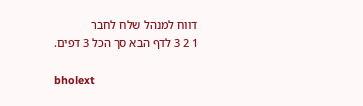דווח למנהל שלח לחבר
1 2 3 לדף הבא סך הכל 3 דפים.

bholext